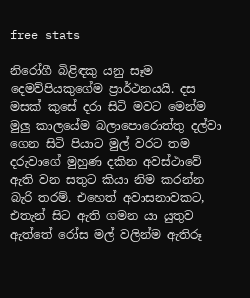free stats

නිරෝගී බිළිඳකු යනු සෑම දෙමව්පියකුගේම ප්‍රාර්ථනයයි. දස මසක් කුසේ දරා සිටි මවට මෙන්ම මුලු‍ කාලයේම බලාපොරොත්තු දල්වා ගෙන සිටි පියාට මුල් වරට තම දරුවාගේ මුහුණ දකින අවස්ථාවේ ඇති වන සතුට කියා නිම කරන්න බැරි තරම්. එහෙත් අවාසනාවකට, එතැන් සිට ඇති ගමන යා යුතුව ඇත්තේ රෝස මල් වලින්ම ඇතිරූ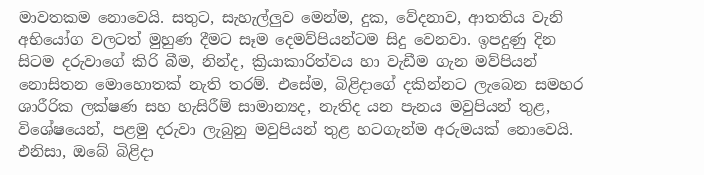මාවතකම නොවෙයි. සතුට, සැහැල්ලු‍ව මෙන්ම, දුක, වේදනාව, ආතතිය වැනි අභියෝග වලටත් මුහුණ දීමට සෑම දෙමව්පියන්ටම සිදු වෙනවා. ඉපදුණු දින සිටම දරුවාගේ කිරි බීම, නින්ද, ක්‍රියාකාරිත්වය හා වැඩීම ගැන මව්පියන් නොසිතන මොහොතක් නැති තරම්. එසේම, බිළිදාගේ දකින්නට ලැබෙන සමහර ශාරීරික ලක්ෂණ සහ හැසිරීම් සාමාන්‍යද, නැතිද යන පැනය මවුපියන් තුළ, විශේෂයෙන්, පළමු දරුවා ලැබුනු මවුපියන් තුළ හටගැන්ම අරුමයක් නොවෙයි. එනිසා, ඔබේ බිළිදා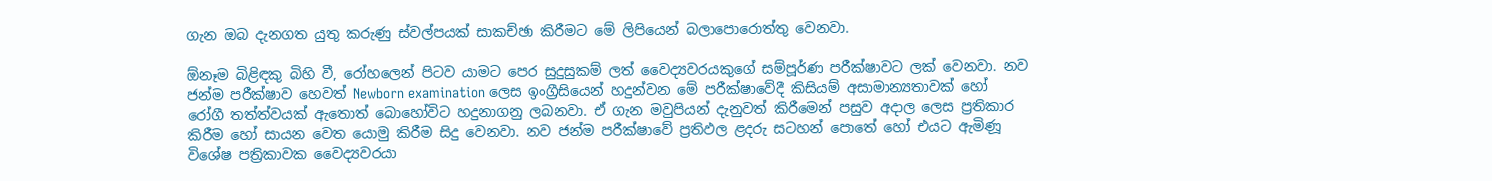ගැන ඔබ දැනගත යුතු කරුණු ස්වල්පයක් සාකච්ඡා කිරීමට මේ ලිපියෙන් බලාපොරොත්තු වෙනවා.

ඕනෑම බිළිඳකු බිහි වී, රෝහලෙන් පිටව යාමට පෙර සුදුසුකම් ලත් වෛද්‍යවරයකුගේ සම්පූර්ණ පරීක්ෂාවට ලක් වෙනවා. නව ජන්ම පරීක්ෂාව හෙවත් Newborn examination ලෙස ඉංග්‍රීසියෙන් හදුන්වන මේ පරීක්ෂාවේදී කිසියම් අසාමාන්‍යතාවක් හෝ රෝගී තත්ත්වයක් ඇතොත් බොහෝවිට හදුනාගනු ලබනවා. ඒ ගැන මවුපියන් දැනුවත් කිරීමෙන් පසුව අදාල ලෙස ප්‍රතිකාර කිරීම හෝ සායන වෙත යොමු කිරීම සිදු වෙනවා. නව ජන්ම පරීක්ෂාවේ ප්‍රතිඵල ළදරු සටහන් පොතේ හෝ එයට ඇමිණූ විශේෂ පත්‍රිකාවක වෛද්‍යවරයා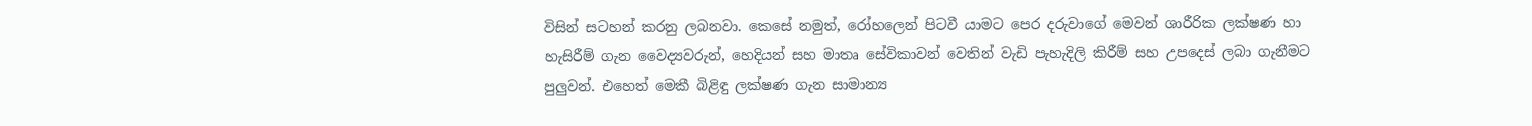විසින් සටහන් කරනු ලබනවා. කෙසේ නමුත්, රෝහලෙන් පිටවී යාමට පෙර දරුවාගේ මෙවන් ශාරීරික ලක්ෂණ හා හැසිරීම් ගැන වෛද්‍යවරුන්, හෙදියන් සහ මාතෘ සේවිකාවන් වෙතින් වැඩි පැහැදිලි කිරීම් සහ උපදෙස් ලබා ගැනීමට පුලු‍වන්. එහෙත් මෙකී බිළිඳු ලක්ෂණ ගැන සාමාන්‍ය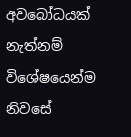අවබෝධයක් නැත්නම් විශේෂයෙන්ම නිවසේ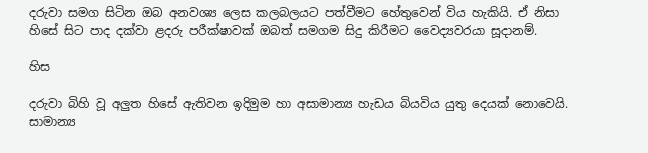දරුවා සමග සිටින ඔබ අනවශ්‍ය ලෙස කලබලයට පත්වීමට හේතුවෙන් විය හැකියි. ඒ නිසා හිසේ සිට පාද දක්වා ළදරු පරීක්ෂාවක් ඔබත් සමගම සිදු කිරීමට වෛද්‍යවරයා සූදානම්.

හිස

දරුවා බිහි වූ අලු‍ත හිසේ ඇතිවන ඉදිමුම හා අසාමාන්‍ය හැඩය බියවිය යුතු දෙයක් නොවෙයි. සාමාන්‍ය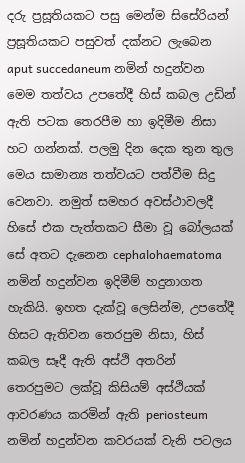දරු ප්‍රසූතියකට පසු මෙන්ම සිසේරියන් ප්‍රසූතියකට පසුවත් දක්නට ලැබෙන aput succedaneum නමින් හදුන්වන මෙම තත්වය උපතේදී හිස් කබල උඩින් ඇති පටක තෙරපීම හා ඉදිමීම නිසා හට ගන්නක්. පලමු දින දෙක තුන තුල මෙය සාමාන්‍ය තත්වයට පත්වීම සිදු වෙනවා. නමුත් සමහර අවස්ථාවලදී හිසේ එක පැත්තකට සීමා වූ බෝලයක් සේ අතට දැනෙන cephalohaematoma නමින් හදුන්වන ඉදිමීම් හදුනාගත හැකියි. ඉහත දැක්වූ ලෙසින්ම, උපතේදී හිසට ඇතිවන තෙරපුම නිසා, හිස් කබල සෑදී ඇති අස්ථි අතරින් තෙරපුමට ලක්වූ කිසියම් අස්ථියක් ආවරණය කරමින් ඇති periosteum නමින් හදුන්වන කවරයක් වැනි පටලය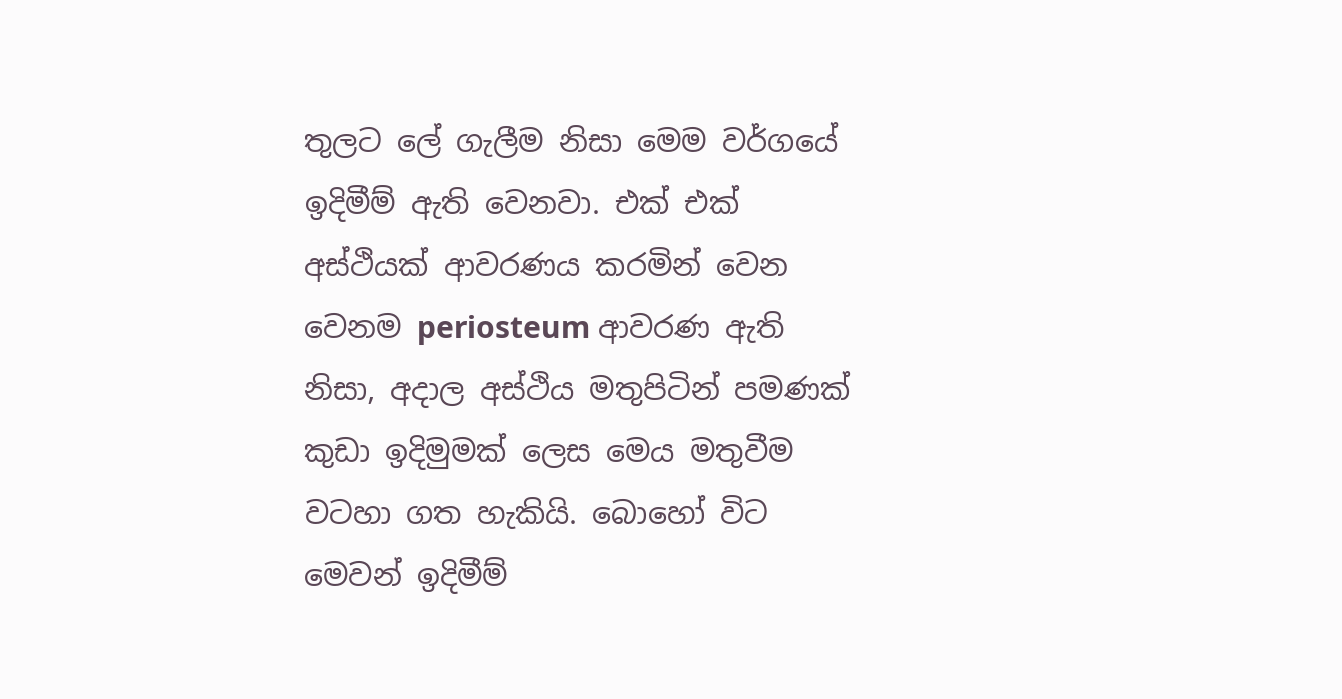තුලට ලේ ගැලීම නිසා මෙම වර්ගයේ ඉදිමීම් ඇති වෙනවා. එක් එක් අස්ථියක් ආවරණය කරමින් වෙන වෙනම periosteum ආවරණ ඇති නිසා, අදාල අස්ථිය මතුපිටින් පමණක් කුඩා ඉදිමුමක් ලෙස මෙය මතුවීම වටහා ගත හැකියි. බොහෝ විට මෙවන් ඉදිමීම්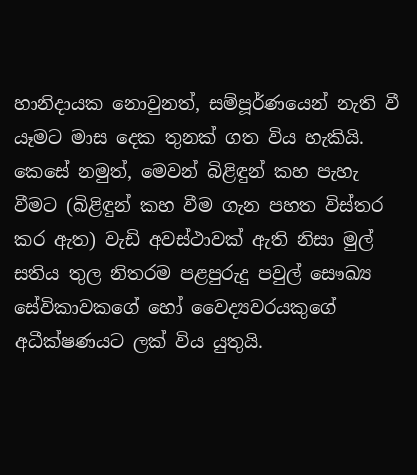හානිදායක නොවුනත්, සම්පූර්ණයෙන් නැති වී යෑමට මාස දෙක තුනක් ගත විය හැකියි. කෙසේ නමුත්, මෙවන් බිළිඳුන් කහ පැහැ වීමට (බිළිඳුන් කහ වීම ගැන පහත විස්තර කර ඇත) වැඩි අවස්ථාවක් ඇති නිසා මුල් සතිය තුල නිතරම පළපුරුදු පවුල් සෞඛ්‍ය සේවිකාවකගේ හෝ වෛද්‍යවරයකුගේ අධීක්ෂණයට ලක් විය යුතුයි.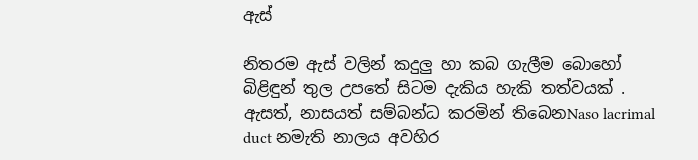ඇස්

නිතරම ඇස් වලින් කදුලු‍ හා කබ ගැලීම බොහෝ බිළිඳුන් තුල උපතේ සිටම දැකිය හැකි තත්වයක් . ඇසත්, නාසයත් සම්බන්ධ කරමින් තිබෙනNaso lacrimal duct නමැති නාලය අවහිර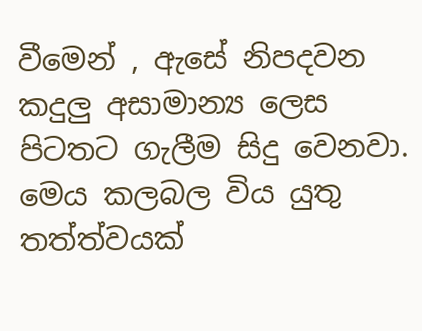වීමෙන් , ඇසේ නිපදවන කදුලු‍ අසාමාන්‍ය ලෙස පිටතට ගැලීම සිදු වෙනවා. මෙය කලබල විය යුතු තත්ත්වයක්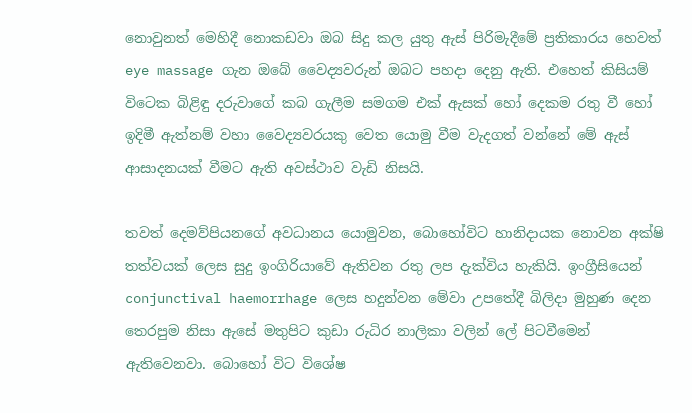නොවුනත් මෙහිදී නොකඩවා ඔබ සිදු කල යුතු ඇස් පිරිමැදීමේ ප්‍රතිකාරය හෙවත් eye massage ගැන ඔබේ වෛද්‍යවරුන් ඔබට පහදා දෙනු ඇති. එහෙත් කිසියම් විටෙක බිළිඳු දරුවාගේ කබ ගැලීම සමගම එක් ඇසක් හෝ දෙකම රතු වී හෝ ඉදිමී ඇත්නම් වහා වෛද්‍යවරයකු වෙත යොමු වීම වැදගත් වන්නේ මේ ඇස් ආසාදනයක් වීමට ඇති අවස්ථාව වැඩි නිසයි.

තවත් දෙමව්පියනගේ අවධානය යොමුවන, බොහෝවිට හානිදායක නොවන අක්ෂි තත්වයක් ලෙස සුදු ඉංගිරියාවේ ඇතිවන රතු ලප දැක්විය හැකියි. ඉංග්‍රීසියෙන් conjunctival haemorrhage ලෙස හදුන්වන මේවා උපතේදී බිලිදා මුහුණ දෙන තෙරපුම නිසා ඇසේ මතුපිට කුඩා රුධිර නාලිකා වලින් ලේ පිටවීමෙන් ඇතිවෙනවා. බොහෝ විට විශේෂ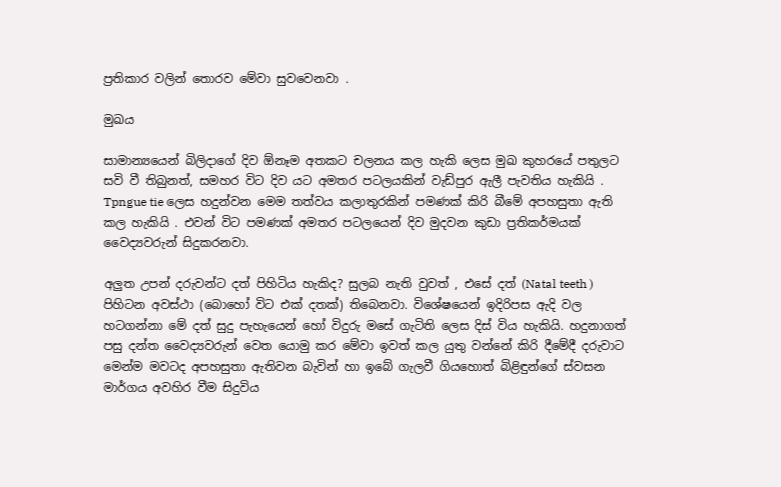ප්‍රතිකාර වලින් තොරව මේවා සුවවෙනවා .

මුඛය

සාමාන්‍යයෙන් බිලිදාගේ දිව ඕනෑම අතකට චලනය කල හැකි ලෙස මුඛ කුහරයේ පතුලට සවි වී තිබුනත්, සමහර විට දිව යට අමතර පටලයකින් වැඩ්පුර ඇලී පැවතිය හැකියි . Tpngue tie ලෙස හදුන්වන මෙම තත්වය කලාතුරකින් පමණක් කිරි බීමේ අපහසුතා ඇති කල හැකියි . එවන් විට පමණක් අමතර පටලයෙන් දිව මුදවන කුඩා ප්‍රතිකර්මයක් වෛද්‍යවරුන් සිදුකරනවා.

අලු‍ත උපන් දරුවන්ට දත් පිහිටිය හැකිද? සුලබ නැති වුවත් , එසේ දත් (Natal teeth ) පිහිටන අවස්ථා (බොහෝ විට එක් දතක්) තිබෙනවා. විශේෂයෙන් ඉදිරිපස ඇදි වල හටගන්නා මේ දත් සුදු පැහැයෙන් හෝ විදුරු මසේ ගැටිති ලෙස දිස් විය හැකියි. හදුනාගත් පසු දන්ත වෛද්‍යවරුන් වෙත යොමු කර මේවා ඉවත් කල යුතු වන්නේ කිරි දීමේදී දරුවාට මෙන්ම මවටද අපහසුතා ඇතිවන බැවින් හා ඉබේ ගැලවී ගියහොත් බිළිඳුන්ගේ ස්වසන මාර්ගය අවහිර වීම සිදුවිය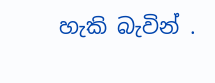හැකි බැවින් .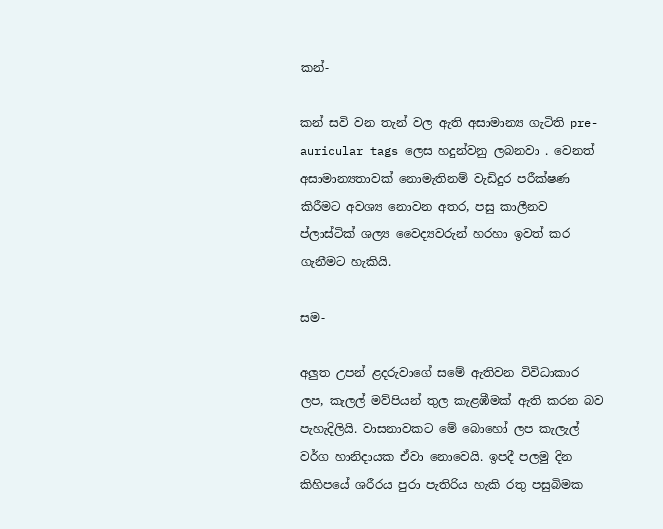කන්-

කන් සවි වන තැන් වල ඇති අසාමාන්‍ය ගැටිති pre-auricular tags ලෙස හදුන්වනු ලබනවා . වෙනත් අසාමාන්‍යතාවක් නොමැතිනම් වැඩිදුර පරීක්ෂණ කිරීමට අවශ්‍ය නොවන අතර, පසු කාලීනව ප්ලාස්ටික් ශල්‍ය වෛද්‍යවරුන් හරහා ඉවත් කර ගැනීමට හැකියි.

සම-

අලු‍ත උපන් ළදරුවාගේ සමේ ඇතිවන විවිධාකාර ලප, කැලල් මව්පියන් තුල කැළඹීමක් ඇති කරන බව පැහැදිලියි. වාසනාවකට මේ බොහෝ ලප කැලැල් වර්ග හානිදායක ඒවා නොවෙයි. ඉපදී පලමු දින කිහිපයේ ශරීරය පුරා පැතිරිය හැකි රතු පසුබිමක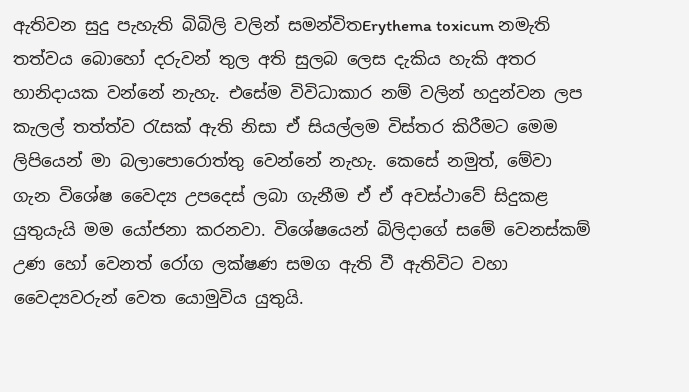ඇතිවන සුදු පැහැති බිබිලි වලින් සමන්විතErythema toxicum නමැති තත්වය බොහෝ දරුවන් තුල අති සුලබ ලෙස දැකිය හැකි අතර හානිදායක වන්නේ නැහැ. එසේම විවිධාකාර නම් වලින් හදුන්වන ලප කැලල් තත්ත්ව රැසක් ඇති නිසා ඒ සියල්ලම විස්තර කිරීමට මෙම ලිපියෙන් මා බලාපොරොත්තු වෙන්නේ නැහැ. කෙසේ නමුත්, මේවා ගැන විශේෂ වෛද්‍ය උපදෙස් ලබා ගැනීම ඒ ඒ අවස්ථාවේ සිදුකළ යුතුයැයි මම යෝජනා කරනවා. විශේෂයෙන් බිලිදාගේ සමේ වෙනස්කම් උණ හෝ වෙනත් රෝග ලක්ෂණ සමග ඇති වී ඇතිවිට වහා වෛද්‍යවරුන් වෙත යොමුවිය යුතුයි.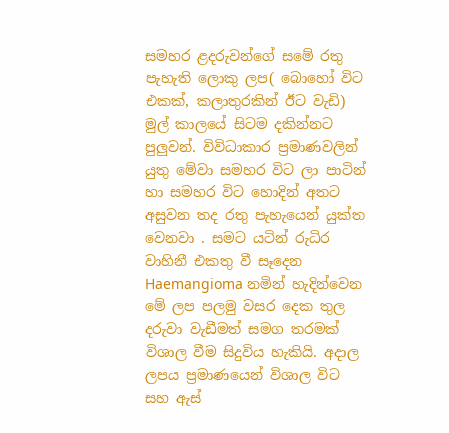සමහර ළදරුවන්ගේ සමේ රතු පැහැති ලොකු ලප( බොහෝ විට එකක්, කලාතුරකින් ඊට වැඩි) මුල් කාලයේ සිටම දකින්නට පුලු‍වන්. විවිධාකාර ප්‍රමාණවලින් යුතු මේවා සමහර විට ලා පාටින් හා සමහර විට හොදින් අතට අසුවන තද රතු පැහැයෙන් යුක්ත වෙනවා . සමට යටින් රුධිර වාහිනී එකතු වී සෑදෙන Haemangioma නමින් හැදින්වෙන මේ ලප පලමු වසර දෙක තුල දරුවා වැඩීමත් සමග තරමක් විශාල වීම සිදුවිය හැකියි. අදාල ලපය ප්‍රමාණයෙන් විශාල විට සහ ඇස්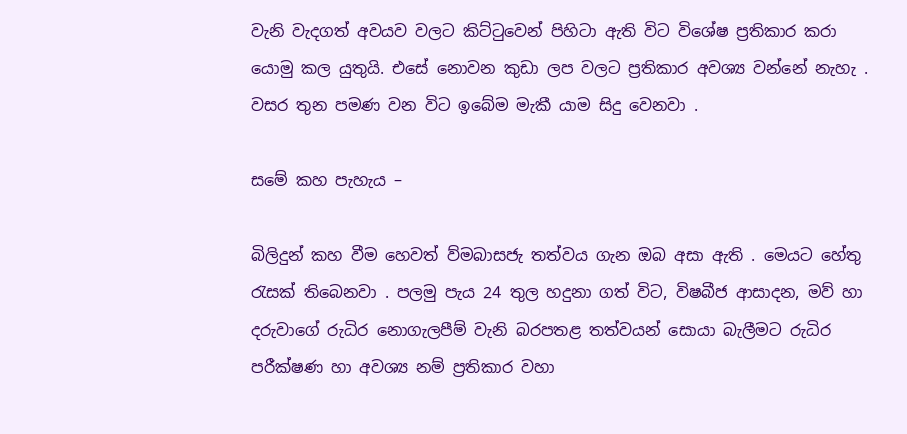වැනි වැදගත් අවයව වලට කිට්ටුවෙන් පිහිටා ඇති විට විශේෂ ප්‍රතිකාර කරා යොමු කල යුතුයි. එසේ නොවන කුඩා ලප වලට ප්‍රතිකාර අවශ්‍ය වන්නේ නැහැ . වසර තුන පමණ වන විට ඉබේම මැකී යාම සිදු වෙනවා .

සමේ කහ පැහැය –

බිලිදුන් කහ වීම හෙවත් ව්මබාසජැ තත්වය ගැන ඔබ අසා ඇති . මෙයට හේතු රැසක් තිබෙනවා . පලමු පැය 24 තුල හදුනා ගත් විට, විෂබීජ ආසාදන, මව් හා දරුවාගේ රුධිර නොගැලපීම් වැනි බරපතළ තත්වයන් සොයා බැලීමට රුධිර පරීක්ෂණ හා අවශ්‍ය නම් ප්‍රතිකාර වහා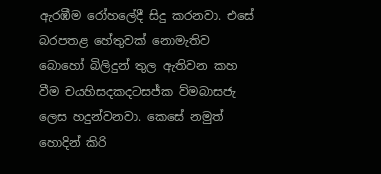ඇරඹීම රෝහලේදී සිදු කරනවා. එසේ බරපතළ හේතුවක් නොමැතිව බොහෝ බිලිදුන් තුල ඇතිවන කහ වීම චයහිසදකදටසජ්ක ව්මබාසජැ ලෙස හදුන්වනවා. කෙසේ නමුත් හොදින් කිරි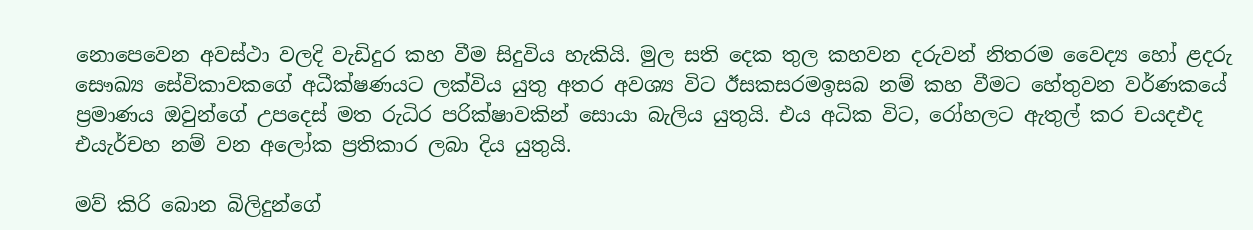නොපෙවෙන අවස්ථා වලදි වැඩිදුර කහ වීම සිදුවිය හැකියි. මුල සති දෙක තුල කහවන දරුවන් නිතරම වෛද්‍ය හෝ ළදරු සෞඛ්‍ය සේවිකාවකගේ අධීක්ෂණයට ලක්විය යුතු අතර අවශ්‍ය විට ඊසකසරමඉසබ නම් කහ වීමට හේතුවන වර්ණකයේ ප්‍රමාණය ඔවුන්ගේ උපදෙස් මත රුධිර පරික්ෂාවකින් සොයා බැලිය යුතුයි. එය අධික විට, රෝහලට ඇතුල් කර චයදඑද එයැර්චහ නම් වන අලෝක ප්‍රතිකාර ලබා දිය යුතුයි.

මව් කිරි බොන බිලිදුන්ගේ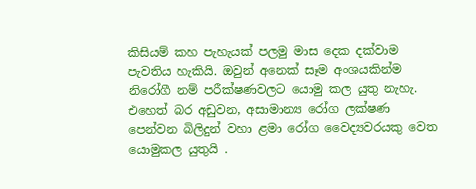කිසියම් කහ පැහැයක් පලමු මාස දෙක දක්වාම පැවතිය හැකියි. ඔවුන් අනෙක් සෑම අංශයකින්ම නිරෝගී නම් පරීක්ෂණවලට යොමු කල යුතු නැහැ. එහෙත් බර අඩුවන, අසාමාන්‍ය රෝග ලක්ෂණ පෙන්වන බිලිදුන් වහා ළමා රෝග වෛද්‍යවරයකු වෙත යොමුකල යුතුයි .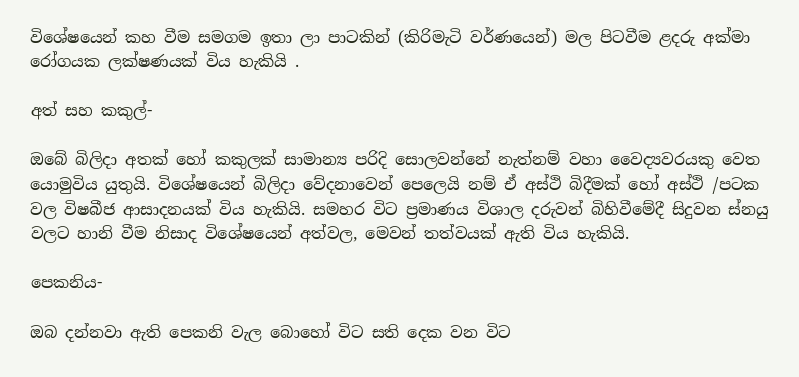විශේෂයෙන් කහ වීම සමගම ඉතා ලා පාටකින් (කිරිමැටි වර්ණයෙන්) මල පිටවීම ළදරු අක්මා රෝගයක ලක්ෂණයක් විය හැකියි .

අත් සහ කකුල්-

ඔබේ බිලිදා අතක් හෝ කකුලක් සාමාන්‍ය පරිදි සොලවන්නේ නැත්නම් වහා වෛද්‍යවරයකු වෙත යොමුවිය යුතුයි. විශේෂයෙන් බිලිදා වේදනාවෙන් පෙලෙයි නම් ඒ අස්ථි බිදීමක් හෝ අස්ථි /පටක වල විෂබීජ ආසාදනයක් විය හැකියි. සමහර විට ප්‍රමාණය විශාල දරුවන් බිහිවීමේදී සිදුවන ස්නයු වලට හානි වීම නිසාද විශේෂයෙන් අත්වල, මෙවන් තත්වයක් ඇති විය හැකියි.

පෙකනිය-

ඔබ දන්නවා ඇති පෙකනි වැල බොහෝ විට සති දෙක වන විට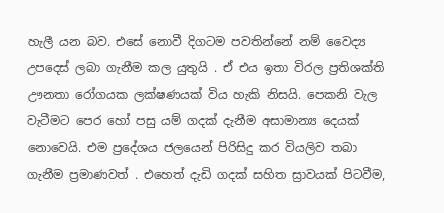හැලී යන බව. එසේ නොවී දිගටම පවතින්නේ නම් වෛද්‍ය උපදෙස් ලබා ගැනීම කල යුතුයි . ඒ එය ඉතා විරල ප්‍රතිශක්ති ඌනතා රෝගයක ලක්ෂණයක් විය හැකි නිසයි. පෙකනි වැල වැටීමට පෙර හෝ පසු යම් ගදක් දැනීම අසාමාන්‍ය දෙයක් නොවෙයි. එම ප්‍රදේශය ජලයෙන් පිරිසිදු කර වියලිව තබා ගැනීම ප්‍රමාණවත් . එහෙත් දැඩි ගදක් සහිත ස්‍රාවයක් පිටවීම,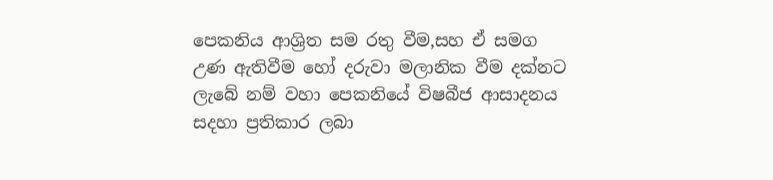පෙකනිය ආශ්‍රිත සම රතු වීම,සහ ඒ සමග උණ ඇතිවීම හෝ දරුවා මලානික වීම දක්නට ලැබේ නම් වහා පෙකනියේ විෂබීජ ආසාදනය සදහා ප්‍රතිකාර ලබා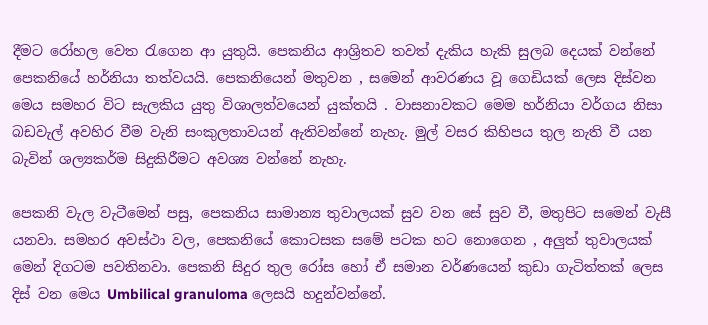දීමට රෝහල වෙත රැගෙන ආ යුතුයි. පෙකනිය ආශ්‍රිතව තවත් දැකිය හැකි සුලබ දෙයක් වන්නේ පෙකනියේ හර්නියා තත්වයයි. පෙකනියෙන් මතුවන , සමෙන් ආවරණය වූ ගෙඩියක් ලෙස දිස්වන මෙය සමහර විට සැලකිය යුතු විශාලත්වයෙන් යුක්තයි . වාසනාවකට මෙම හර්නියා වර්ගය නිසා බඩවැල් අවහිර වීම වැනි සංකුලතාවයන් ඇතිවන්නේ නැහැ. මුල් වසර කිහිපය තුල නැති වී යන බැවින් ශල්‍යකර්ම සිදුකිරීමට අවශ්‍ය වන්නේ නැහැ.

පෙකනි වැල වැටීමෙන් පසු, පෙකනිය සාමාන්‍ය තුවාලයක් සුව වන සේ සුව වී, මතුපිට සමෙන් වැසී යනවා. සමහර අවස්ථා වල, පෙකනියේ කොටසක සමේ පටක හට නොගෙන , අලු‍ත් තුවාලයක් මෙන් දිගටම පවතිනවා. පෙකනි සිදුර තුල රෝස හෝ ඒ සමාන වර්ණයෙන් කුඩා ගැටිත්තක් ලෙස දිස් වන මෙය Umbilical granuloma ලෙසයි හදුන්වන්නේ.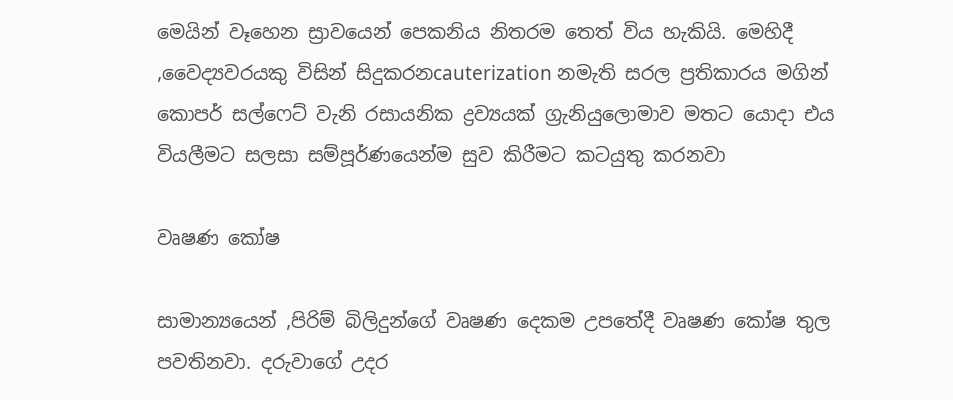මෙයින් වෑහෙන ස්‍රාවයෙන් පෙකනිය නිතරම තෙත් විය හැකියි. මෙහිදී ,වෛද්‍යවරයකු විසින් සිදුකරනcauterization නමැති සරල ප්‍රතිකාරය මගින් කොපර් සල්ෆෙට් වැනි රසායනික ද්‍රව්‍යයක් ග්‍රැනියුලොමාව මතට යොදා එය වියලීමට සලසා සම්පූර්ණයෙන්ම සුව කිරීමට කටයුතු කරනවා

වෘෂණ කෝෂ

සාමාන්‍යයෙන් ,පිරිම් බිලිදුන්ගේ වෘෂණ දෙකම උපතේදී වෘෂණ කෝෂ තුල පවතිනවා. දරුවාගේ උදර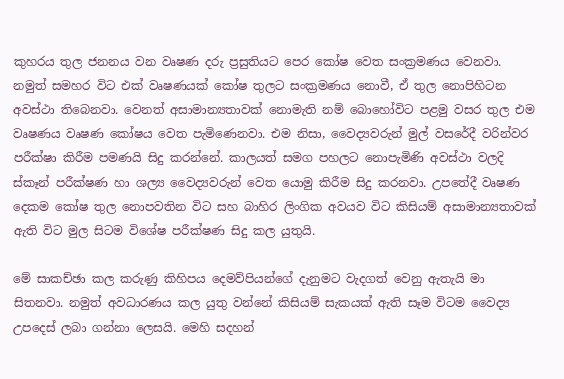කුහරය තුල ජනනය වන වෘෂණ දරු ප්‍රසුතියට පෙර කෝෂ වෙත සංක්‍රමණය වෙනවා. නමුත් සමහර විට එක් වෘෂණයක් කෝෂ තුලට සංක්‍රමණය නොවී, ඒ තුල නොපිහිටන අවස්ථා තිබෙනවා. වෙනත් අසාමාන්‍යතාවක් නොමැති නම් බොහෝවිට පළමු වසර තුල එම වෘෂණය වෘෂණ කෝෂය වෙත පැමිණෙනවා. එම නිසා, වෛද්‍යවරුන් මුල් වසරේදී වරින්වර පරීක්ෂා කිරීම පමණයි සිදු කරන්නේ. කාලයත් සමග පහලට නොපැමිණි අවස්ථා වලදි ස්කෑන් පරීක්ෂණ හා ශල්‍ය වෛද්‍යවරුන් වෙත යොමු කිරීම සිදු කරනවා. උපතේදී වෘෂණ දෙකම කෝෂ තුල නොපවතින විට සහ බාහිර ලිංගික අවයව විට කිසියම් අසාමාන්‍යතාවක් ඇති විට මුල සිටම විශේෂ පරීක්ෂණ සිදු කල යුතුයි.

මේ සාකච්ඡා කල කරුණු කිහිපය දෙමව්පියන්ගේ දැනුමට වැදගත් වෙනු ඇතැයි මා සිතනවා. නමුත් අවධාරණය කල යුතු වන්නේ කිසියම් සැකයක් ඇති සෑම විටම වෛද්‍ය උපදෙස් ලබා ගන්නා ලෙසයි. මෙහි සදහන්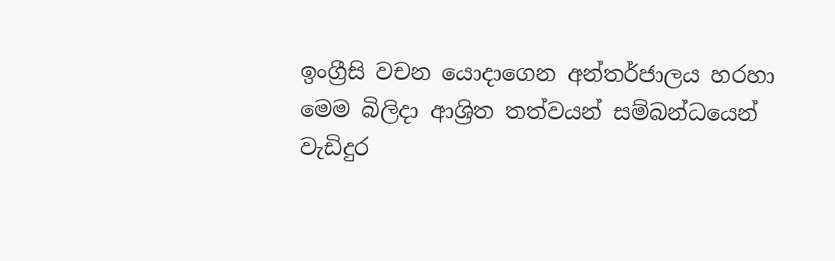ඉංග්‍රීසි වචන යොදාගෙන අන්තර්ජාලය හරහා මෙම බිලිදා ආශ්‍රිත තත්වයන් සම්බන්ධයෙන් වැඩිදුර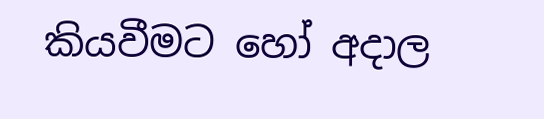කියවීමට හෝ අදාල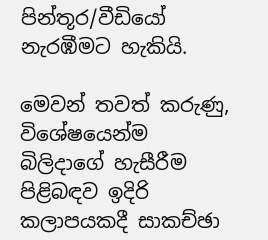පින්තූර/වීඩියෝ නැරඹීමට හැකියි.

මෙවන් තවත් කරුණු, විශේෂයෙන්ම බිලිදාගේ හැසීරීම පිළිබඳව ඉදිරි කලාපයකදී සාකච්ඡා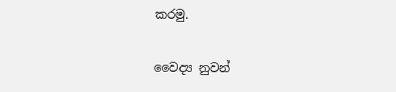කරමු.

වෛද්‍ය නුවන්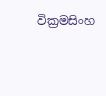වික්‍රමසිංහ